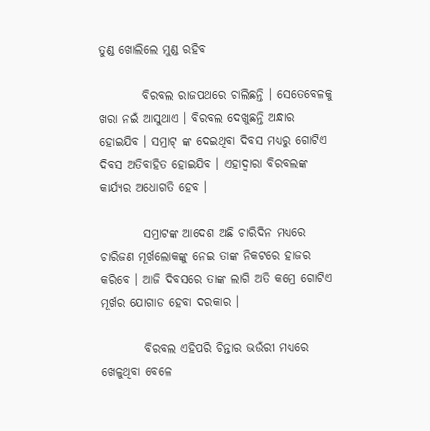ତୁଣ୍ଡ ଖୋଲିଲେ ମୁଣ୍ଡ ରହିବ

         ବିରବଲ ରାଜପଥରେ ଚାଲିଛନ୍ତି । ସେତେବେଳକୁ ଖରା ନଇଁ ଆସୁଥାଏ । ବିରବଲ ଦେଖୁଛନ୍ତି ଅନ୍ଧାର ହୋଇଯିବ । ସମ୍ରାଟ୍ ଙ୍କ ଦେଇଥିବା ଦିବସ ମଧ୍ୟରୁ ଗୋଟିଏ ଦିବସ ଅତିବାହିତ ହୋଇଯିବ । ଏହାଦ୍ୱାରା ବିରବଲଙ୍କ କାର୍ଯ୍ୟର ଅଧୋଗତି ହେବ ।

         ସମ୍ରାଟଙ୍କ ଆଦେଶ ଅଛି ଚାରିଦିନ ମଧ୍ୟରେ ଚାରିଜଣ ମୂର୍ଖଲୋକଙ୍କୁ ନେଇ ତାଙ୍କ ନିକଟରେ ହାଜର କରିବେ । ଆଜି ଦିବସରେ ତାଙ୍କ ଲାଗି ଅତି କମ୍ରେ ଗୋଟିଏ ମୂର୍ଖର ଯୋଗାଡ ହେବା ଦରକାର ।

         ବିରବଲ ଏହିପରି ଚିନ୍ତାର ଭଉଁରୀ ମଧ୍ୟରେ ଖେଳୁଥିବା ବେଳେ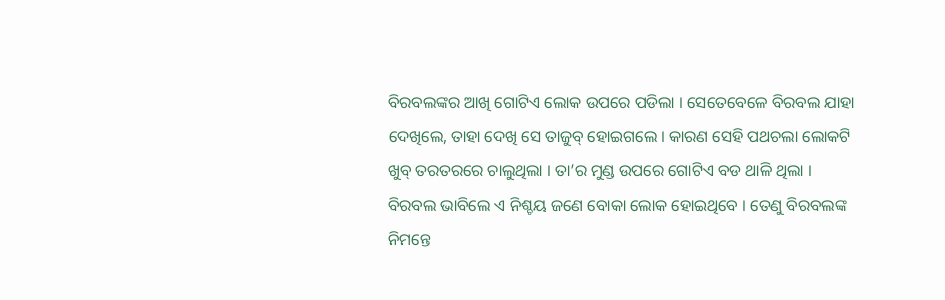ବିରବଲଙ୍କର ଆଖି ଗୋଟିଏ ଲୋକ ଉପରେ ପଡିଲା । ସେତେବେଳେ ବିରବଲ ଯାହା ଦେଖିଲେ, ତାହା ଦେଖି ସେ ତାଜୁବ୍ ହୋଇଗଲେ । କାରଣ ସେହି ପଥଚଲା ଲୋକଟି ଖୁବ୍ ତରତରରେ ଚାଲୁଥିଲା । ତା’ର ମୁଣ୍ଡ ଉପରେ ଗୋଟିଏ ବଡ ଥାଳି ଥିଲା । ବିରବଲ ଭାବିଲେ ଏ ନିଶ୍ଚୟ ଜଣେ ବୋକା ଲୋକ ହୋଇଥିବେ । ତେଣୁ ବିରବଲଙ୍କ ନିମନ୍ତେ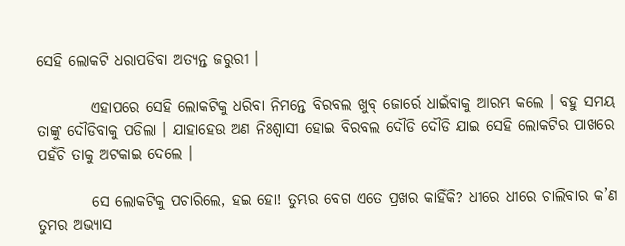ସେହି ଲୋକଟି ଧରାପଡିବା ଅତ୍ୟନ୍ତ ଜରୁରୀ ।

         ଏହାପରେ ସେହି ଲୋକଟିକୁ ଧରିବା ନିମନ୍ତେ ବିରବଲ ଖୁବ୍ ଜୋର୍ରେ ଧାଇଁବାକୁ ଆରମ୍ଭ କଲେ । ବହୁ ସମୟ ତାଙ୍କୁ ଦୌଡିବାକୁ ପଡିଲା । ଯାହାହେଉ ଅଣ ନିଃଶ୍ୱାସୀ ହୋଇ ବିରବଲ ଦୌଡି ଦୌଡି ଯାଇ ସେହି ଲୋକଟିର ପାଖରେ ପହଁଚି ତାକୁ ଅଟକାଇ ଦେଲେ ।

         ସେ ଲୋକଟିକୁ ପଚାରିଲେ, ହଇ ହୋ! ତୁମ୍ଭର ବେଗ ଏତେ ପ୍ରଖର କାହିଁକି? ଧୀରେ ଧୀରେ ଚାଲିବାର କ’ଣ ତୁମର ଅଭ୍ୟାସ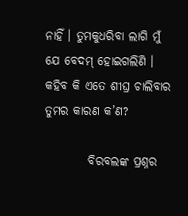ନାହିଁ । ତୁମକୁଧରିବା ଲାଗି ମୁଁ ଯେ ବେଦମ୍ ହୋଇଗଲିଣି । କହିବ କି ଏତେ ଶୀଘ୍ର ଚାଲିବାର ତୁମର କାରଣ କ’ଣ?

         ବିରବଲଙ୍କ ପ୍ରଶ୍ନର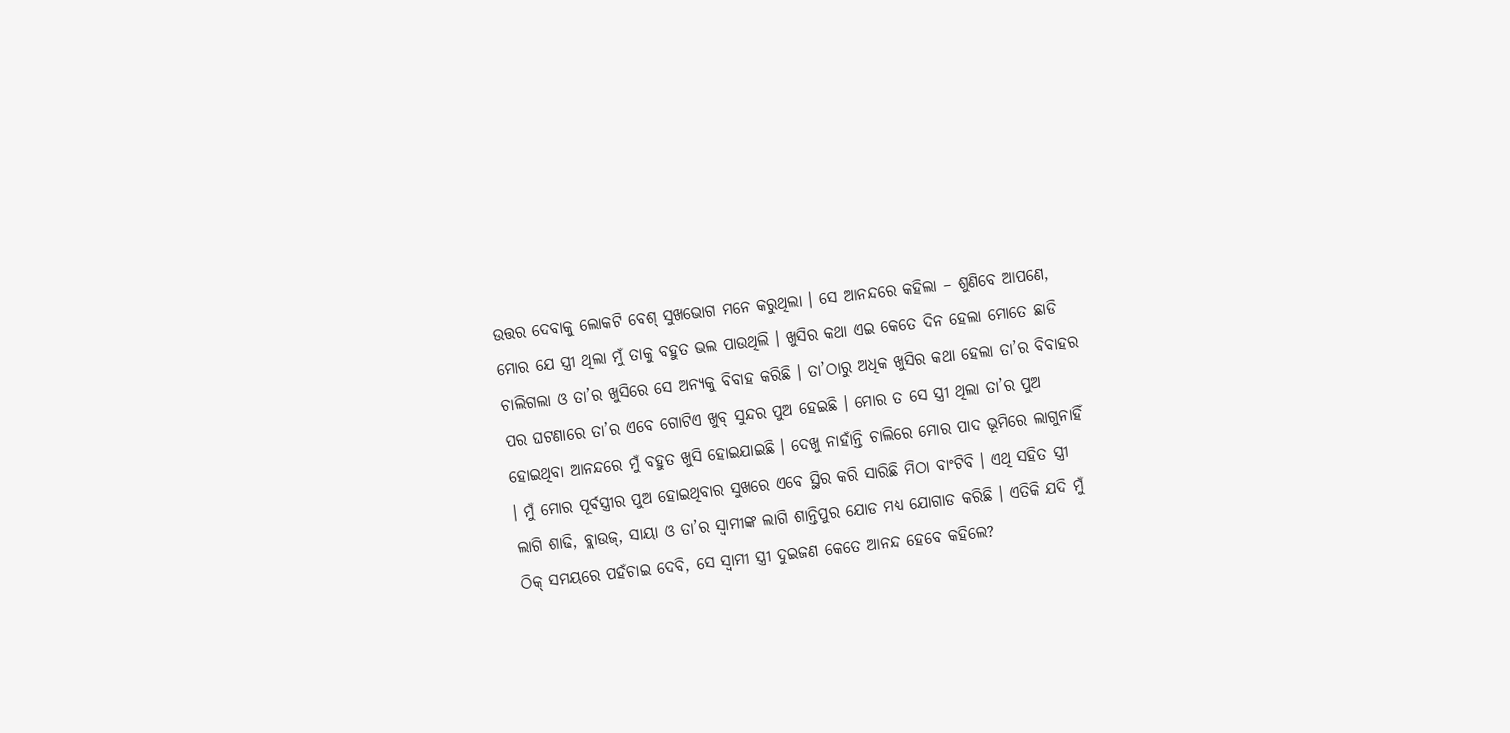ଉତ୍ତର ଦେବାକୁ ଲୋକଟି ବେଶ୍ ସୁଖଭୋଗ ମନେ କରୁଥିଲା । ସେ ଆନନ୍ଦରେ କହିଲା – ଶୁଣିବେ ଆପଣେ, ମୋର ଯେ ସ୍ତ୍ରୀ ଥିଲା ମୁଁ ତାକୁ ବହୁତ ଭଲ ପାଉଥିଲି । ଖୁସିର କଥା ଏଇ କେତେ ଦିନ ହେଲା ମୋତେ ଛାଡି ଚାଲିଗଲା ଓ ତା’ର ଖୁସିରେ ସେ ଅନ୍ୟକୁ ବିବାହ କରିଛି । ତା’ଠାରୁ ଅଧିକ ଖୁସିର କଥା ହେଲା ତା’ର ବିବାହର ପର ଘଟଣାରେ ତା’ର ଏବେ ଗୋଟିଏ ଖୁବ୍ ସୁନ୍ଦର ପୁଅ ହେଇଛି । ମୋର ତ ସେ ସ୍ତ୍ରୀ ଥିଲା ତା’ର ପୁଅ ହୋଇଥିବା ଆନନ୍ଦରେ ମୁଁ ବହୁତ ଖୁସି ହୋଇଯାଇଛି । ଦେଖୁ ନାହାଁନ୍ତି ଚାଲିରେ ମୋର ପାଦ ଭୂମିରେ ଲାଗୁନାହିଁ । ମୁଁ ମୋର ପୂର୍ବସ୍ତ୍ରୀର ପୁଅ ହୋଇଥିବାର ସୁଖରେ ଏବେ ସ୍ଥିର କରି ସାରିଛି ମିଠା ବାଂଟିବି । ଏଥି ସହିତ ସ୍ତ୍ରୀ ଲାଗି ଶାଢି, ବ୍ଲାଉଜ୍, ସାୟା ଓ ତା’ର ସ୍ୱାମୀଙ୍କ ଲାଗି ଶାନ୍ତିପୁର ଯୋଡ ମଧ୍ୟ ଯୋଗାଡ କରିଛି । ଏତିକି ଯଦି ମୁଁ ଠିକ୍ ସମୟରେ ପହଁଚାଇ ଦେବି, ସେ ସ୍ୱାମୀ ସ୍ତ୍ରୀ ଦୁଇଜଣ କେତେ ଆନନ୍ଦ ହେବେ କହିଲେ?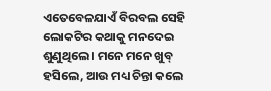ଏତେବେଳଯାଏଁ ବିରବଲ ସେହି ଲୋକଟିର କଥାକୁ ମନଦେଇ ଶୁଣୁଥିଲେ । ମନେ ମନେ ଖୁବ୍ ହସିଲେ, ଆଉ ମଧ୍ୟ ଚିନ୍ତା କଲେ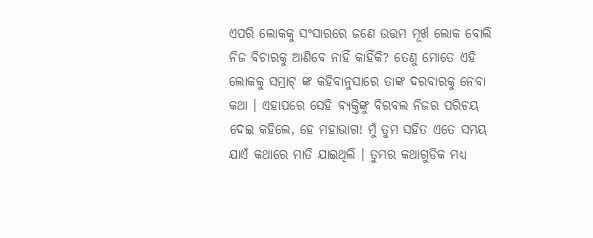ଏପରି ଲୋକକୁ ସଂସାରରେ ଜଣେ ଉତ୍ତମ ମୂର୍ଖ ଲୋକ ବୋଲି ନିଜ ବିଚାରକୁ ଆଣିବେ ନାହିଁ କାହିଁକି? ତେଣୁ ମୋତେ ଏହି ଲୋକକୁ ସମ୍ରାଟ୍ ଙ୍କ କହିବାନୁସାରେ ତାଙ୍କ ଦରବାରକୁ ନେବା କଥା । ଏହାପରେ ସେହି ବ୍ୟକ୍ତିଙ୍କୁ ବିରବଲ ନିଜର ପରିଚୟ ଦେଇ କହିଲେ, ହେ ମହାଭାଗ! ମୁଁ ତୁମ ସହିତ ଏତେ ସମୟ ଯାଏଁ କଥାରେ ମାତି ଯାଇଥିଲି । ତୁମ୍ଭର କଥାଗୁଡିକ ମଧ୍ୟ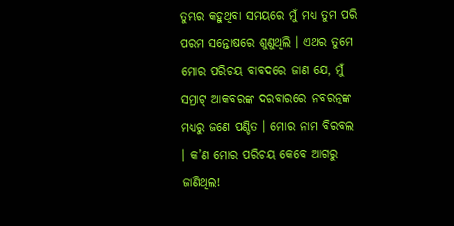ତୁମ୍ଭର କହୁଥିବା ସମୟରେ ମୁଁ ମଧ୍ୟ ତୁମ ପରି ପରମ ସନ୍ତୋଷରେ ଶୁଣୁଥିଲି । ଏଥର ତୁମେ ମୋର ପରିଚୟ ବାବଦରେ ଜାଣ ଯେ, ମୁଁ ସମ୍ରାଟ୍ ଆକବରଙ୍କ ଦରବାରରେ ନବରତ୍ନଙ୍କ ମଧ୍ୟରୁ ଜଣେ ପଣ୍ଡିତ । ମୋର ନାମ ବିରବଲ । କ’ଣ ମୋର ପରିଚୟ କେବେ ଆଗରୁ ଜାଣିଥିଲ!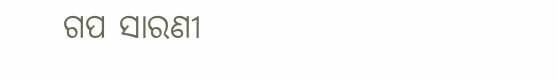ଗପ ସାରଣୀ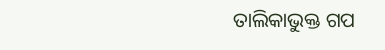ତାଲିକାଭୁକ୍ତ ଗପ